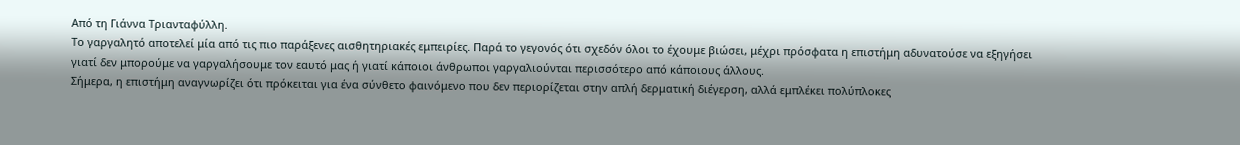Από τη Γιάννα Τριανταφύλλη.
Το γαργαλητό αποτελεί μία από τις πιο παράξενες αισθητηριακές εμπειρίες. Παρά το γεγονός ότι σχεδόν όλοι το έχουμε βιώσει, μέχρι πρόσφατα η επιστήμη αδυνατούσε να εξηγήσει γιατί δεν μπορούμε να γαργαλήσουμε τον εαυτό μας ή γιατί κάποιοι άνθρωποι γαργαλιούνται περισσότερο από κάποιους άλλους.
Σήμερα, η επιστήμη αναγνωρίζει ότι πρόκειται για ένα σύνθετο φαινόμενο που δεν περιορίζεται στην απλή δερματική διέγερση, αλλά εμπλέκει πολύπλοκες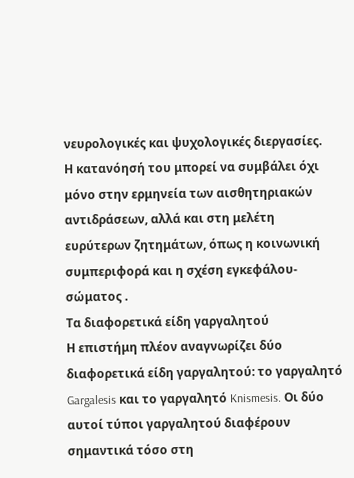νευρολογικές και ψυχολογικές διεργασίες.
Η κατανόησή του μπορεί να συμβάλει όχι μόνο στην ερμηνεία των αισθητηριακών αντιδράσεων, αλλά και στη μελέτη ευρύτερων ζητημάτων, όπως η κοινωνική συμπεριφορά και η σχέση εγκεφάλου-σώματος .
Τα διαφορετικά είδη γαργαλητού
Η επιστήμη πλέον αναγνωρίζει δύο διαφορετικά είδη γαργαλητού: το γαργαλητό Gargalesis και το γαργαλητό Knismesis. Οι δύο αυτοί τύποι γαργαλητού διαφέρουν σημαντικά τόσο στη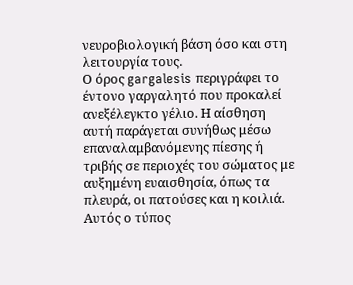νευροβιολογική βάση όσο και στη λειτουργία τους.
Ο όρος gargalesis περιγράφει το έντονο γαργαλητό που προκαλεί ανεξέλεγκτο γέλιο. Η αίσθηση αυτή παράγεται συνήθως μέσω επαναλαμβανόμενης πίεσης ή τριβής σε περιοχές του σώματος με αυξημένη ευαισθησία, όπως τα πλευρά, οι πατούσες και η κοιλιά. Αυτός ο τύπος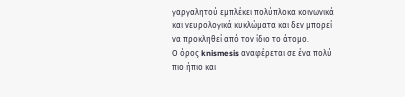γαργαλητού εμπλέκει πολύπλοκα κοινωνικά και νευρολογικά κυκλώματα και δεν μπορεί να προκληθεί από τον ίδιο το άτομο.
Ο όρος knismesis αναφέρεται σε ένα πολύ πιο ήπιο και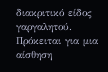διακριτικό είδος γαργαλητού. Πρόκειται για μια αίσθηση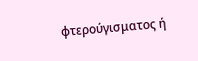φτερούγισματος ή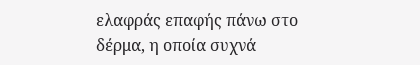ελαφράς επαφής πάνω στο δέρμα, η οποία συχνά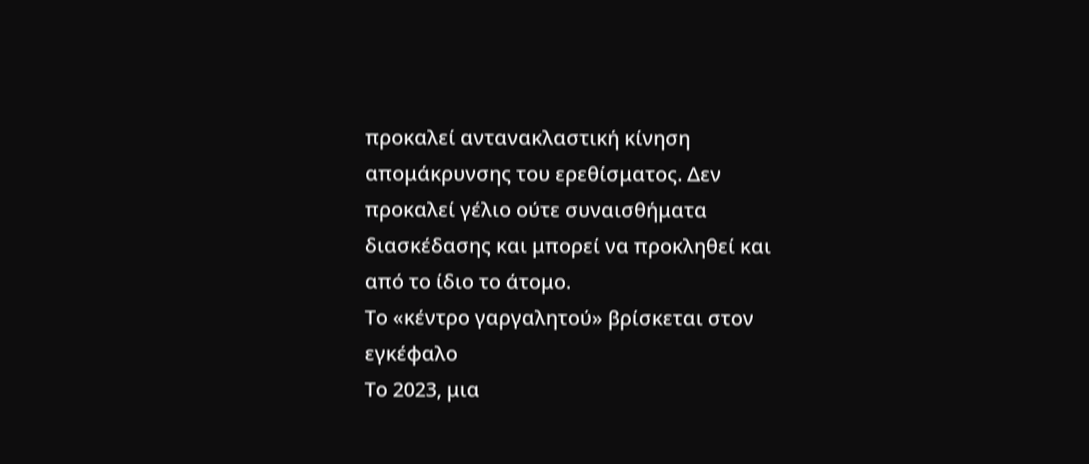προκαλεί αντανακλαστική κίνηση απομάκρυνσης του ερεθίσματος. Δεν προκαλεί γέλιο ούτε συναισθήματα διασκέδασης και μπορεί να προκληθεί και από το ίδιο το άτομο.
Το «κέντρο γαργαλητού» βρίσκεται στον εγκέφαλο
Το 2023, μια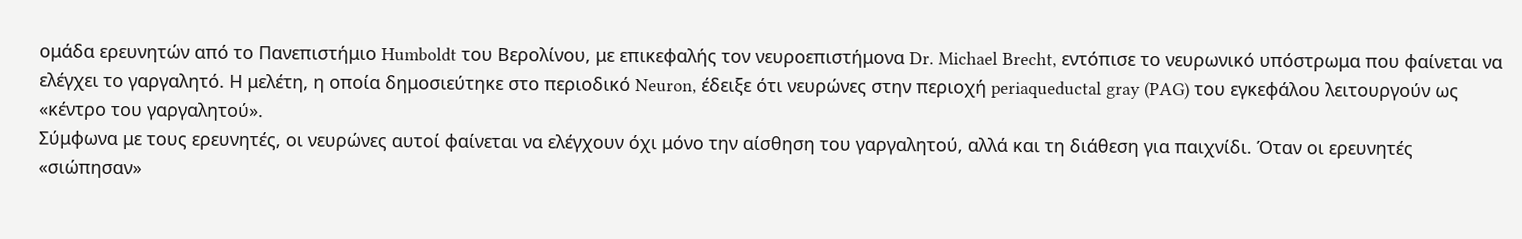ομάδα ερευνητών από το Πανεπιστήμιο Humboldt του Βερολίνου, με επικεφαλής τον νευροεπιστήμονα Dr. Michael Brecht, εντόπισε το νευρωνικό υπόστρωμα που φαίνεται να ελέγχει το γαργαλητό. Η μελέτη, η οποία δημοσιεύτηκε στο περιοδικό Neuron, έδειξε ότι νευρώνες στην περιοχή periaqueductal gray (PAG) του εγκεφάλου λειτουργούν ως «κέντρο του γαργαλητού».
Σύμφωνα με τους ερευνητές, οι νευρώνες αυτοί φαίνεται να ελέγχουν όχι μόνο την αίσθηση του γαργαλητού, αλλά και τη διάθεση για παιχνίδι. Όταν οι ερευνητές «σιώπησαν»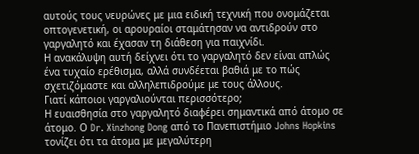αυτούς τους νευρώνες με μια ειδική τεχνική που ονομάζεται οπτογενετική, οι αρουραίοι σταμάτησαν να αντιδρούν στο γαργαλητό και έχασαν τη διάθεση για παιχνίδι.
Η ανακάλυψη αυτή δείχνει ότι το γαργαλητό δεν είναι απλώς ένα τυχαίο ερέθισμα, αλλά συνδέεται βαθιά με το πώς σχετιζόμαστε και αλληλεπιδρούμε με τους άλλους.
Γιατί κάποιοι γαργαλιούνται περισσότερο;
Η ευαισθησία στο γαργαλητό διαφέρει σημαντικά από άτομο σε άτομο. Ο Dr. Xinzhong Dong από το Πανεπιστήμιο Johns Hopkins τονίζει ότι τα άτομα με μεγαλύτερη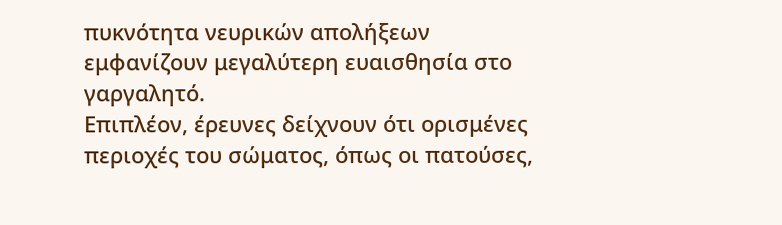πυκνότητα νευρικών απολήξεων εμφανίζουν μεγαλύτερη ευαισθησία στο γαργαλητό.
Επιπλέον, έρευνες δείχνουν ότι ορισμένες περιοχές του σώματος, όπως οι πατούσες,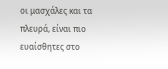οι μασχάλες και τα πλευρά, είναι πιο ευαίσθητες στο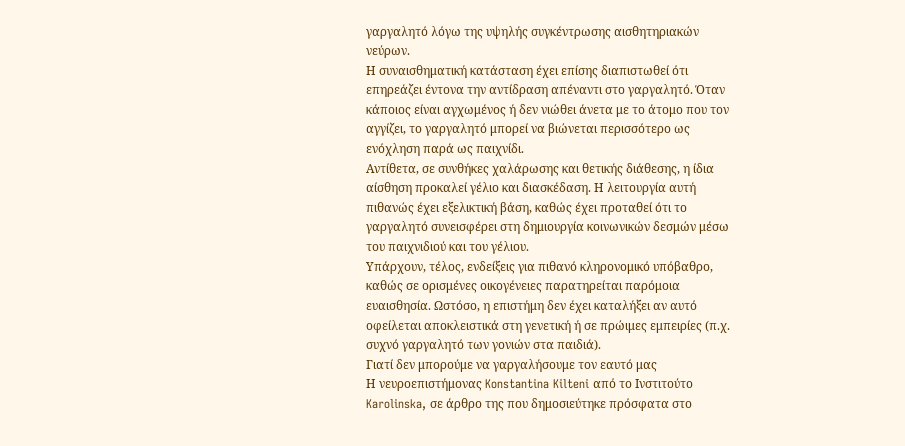γαργαλητό λόγω της υψηλής συγκέντρωσης αισθητηριακών νεύρων.
Η συναισθηματική κατάσταση έχει επίσης διαπιστωθεί ότι επηρεάζει έντονα την αντίδραση απέναντι στο γαργαλητό. Όταν κάποιος είναι αγχωμένος ή δεν νιώθει άνετα με το άτομο που τον αγγίζει, το γαργαλητό μπορεί να βιώνεται περισσότερο ως ενόχληση παρά ως παιχνίδι.
Αντίθετα, σε συνθήκες χαλάρωσης και θετικής διάθεσης, η ίδια αίσθηση προκαλεί γέλιο και διασκέδαση. Η λειτουργία αυτή πιθανώς έχει εξελικτική βάση, καθώς έχει προταθεί ότι το γαργαλητό συνεισφέρει στη δημιουργία κοινωνικών δεσμών μέσω του παιχνιδιού και του γέλιου.
Υπάρχουν, τέλος, ενδείξεις για πιθανό κληρονομικό υπόβαθρο, καθώς σε ορισμένες οικογένειες παρατηρείται παρόμοια ευαισθησία. Ωστόσο, η επιστήμη δεν έχει καταλήξει αν αυτό οφείλεται αποκλειστικά στη γενετική ή σε πρώιμες εμπειρίες (π.χ. συχνό γαργαλητό των γονιών στα παιδιά).
Γιατί δεν μπορούμε να γαργαλήσουμε τον εαυτό μας
Η νευροεπιστήμονας Konstantina Kilteni από το Ινστιτούτο Karolinska, σε άρθρο της που δημοσιεύτηκε πρόσφατα στο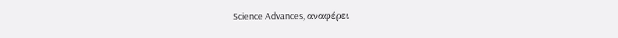Science Advances, αναφέρει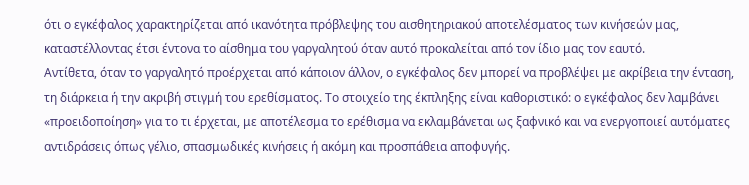ότι ο εγκέφαλος χαρακτηρίζεται από ικανότητα πρόβλεψης του αισθητηριακού αποτελέσματος των κινήσεών μας, καταστέλλοντας έτσι έντονα το αίσθημα του γαργαλητού όταν αυτό προκαλείται από τον ίδιο μας τον εαυτό.
Αντίθετα, όταν το γαργαλητό προέρχεται από κάποιον άλλον, ο εγκέφαλος δεν μπορεί να προβλέψει με ακρίβεια την ένταση, τη διάρκεια ή την ακριβή στιγμή του ερεθίσματος. Το στοιχείο της έκπληξης είναι καθοριστικό: ο εγκέφαλος δεν λαμβάνει «προειδοποίηση» για το τι έρχεται, με αποτέλεσμα το ερέθισμα να εκλαμβάνεται ως ξαφνικό και να ενεργοποιεί αυτόματες αντιδράσεις όπως γέλιο, σπασμωδικές κινήσεις ή ακόμη και προσπάθεια αποφυγής.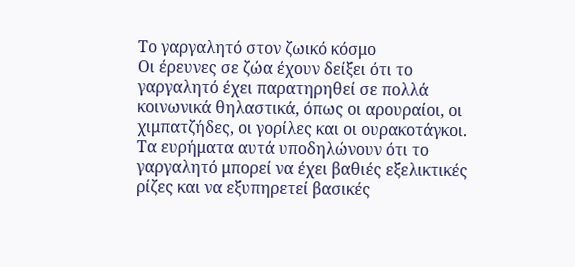Το γαργαλητό στον ζωικό κόσμο
Οι έρευνες σε ζώα έχουν δείξει ότι το γαργαλητό έχει παρατηρηθεί σε πολλά κοινωνικά θηλαστικά, όπως οι αρουραίοι, οι χιμπατζήδες, οι γορίλες και οι ουρακοτάγκοι.
Τα ευρήματα αυτά υποδηλώνουν ότι το γαργαλητό μπορεί να έχει βαθιές εξελικτικές ρίζες και να εξυπηρετεί βασικές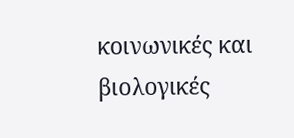κοινωνικές και βιολογικές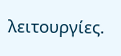λειτουργίες.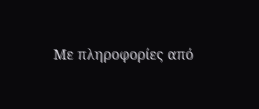Με πληροφορίες από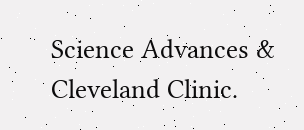Science Advances & Cleveland Clinic.